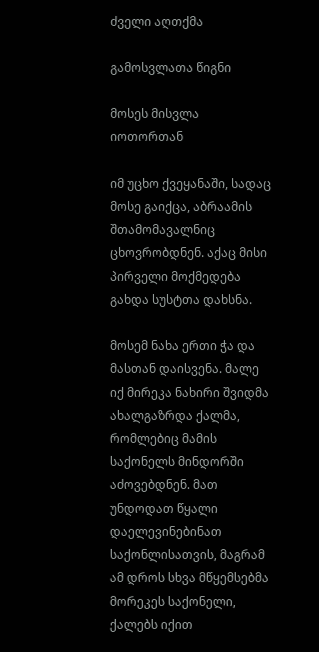ძველი აღთქმა

გამოსვლათა წიგნი

მოსეს მისვლა იოთორთან

იმ უცხო ქვეყანაში, სადაც მოსე გაიქცა, აბრაამის შთამომავალნიც ცხოვრობდნენ. აქაც მისი პირველი მოქმედება გახდა სუსტთა დახსნა.

მოსემ ნახა ერთი ჭა და მასთან დაისვენა. მალე იქ მირეკა ნახირი შვიდმა ახალგაზრდა ქალმა, რომლებიც მამის საქონელს მინდორში აძოვებდნენ. მათ უნდოდათ წყალი დაელევინებინათ საქონლისათვის, მაგრამ ამ დროს სხვა მწყემსებმა მორეკეს საქონელი, ქალებს იქით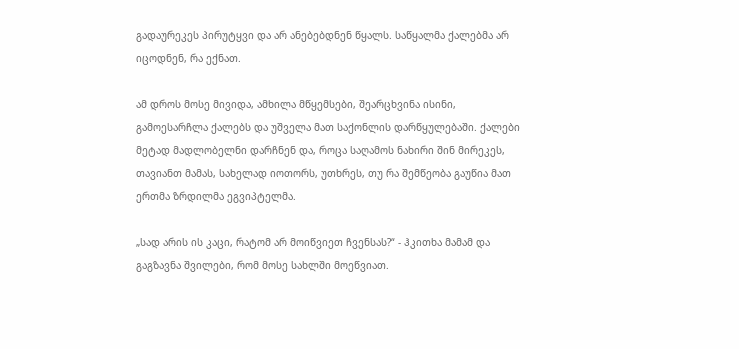გადაურეკეს პირუტყვი და არ ანებებდნენ წყალს. საწყალმა ქალებმა არ იცოდნენ, რა ექნათ.

ამ დროს მოსე მივიდა, ამხილა მწყემსები, შეარცხვინა ისინი, გამოესარჩლა ქალებს და უშველა მათ საქონლის დარწყულებაში. ქალები მეტად მადლობელნი დარჩნენ და, როცა საღამოს ნახირი შინ მირეკეს, თავიანთ მამას, სახელად იოთორს, უთხრეს, თუ რა შემწეობა გაუწია მათ ერთმა ზრდილმა ეგვიპტელმა.

„სად არის ის კაცი, რატომ არ მოიწვიეთ ჩვენსას?“ - ჰკითხა მამამ და გაგზავნა შვილები, რომ მოსე სახლში მოეწვიათ.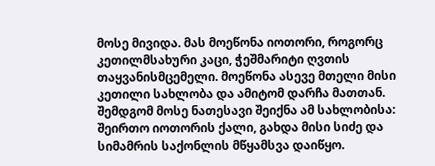მოსე მივიდა. მას მოეწონა იოთორი, როგორც კეთილმსახური კაცი, ჭეშმარიტი ღვთის თაყვანისმცემელი. მოეწონა ასევე მთელი მისი კეთილი სახლობა და ამიტომ დარჩა მათთან. შემდგომ მოსე ნათესავი შეიქნა ამ სახლობისა: შეირთო იოთორის ქალი, გახდა მისი სიძე და სიმამრის საქონლის მწყამსვა დაიწყო.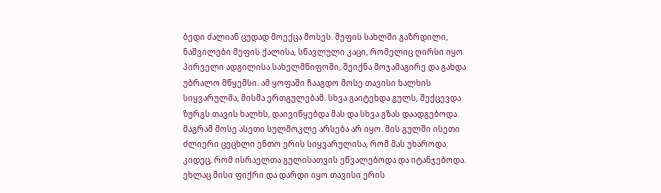ბედი ძალიან ცუდად მოექცა მოსეს. მეფის სახლში გაზრდილი, ნაშვილები მეფის ქალისა, სწავლული კაცი, რომელიც ღირსი იყო პირველი ადგილისა სახელმწიფოში, შეიქნა მოჯამაგირე და გახდა უბრალო მწყემსი. ამ ყოფაში ჩააგდო მოსე თავისი ხალხის სიყვარულმა, მისმა ერთგულებამ. სხვა გაიტეხდა გულს, შექცევდა ზურგს თავის ხალხს, დაივიწყებდა მას და სხვა გზას დაადგებოდა. მაგრამ მოსე ასეთი სულმოკლე არსება არ იყო. მის გულში ისეთი ძლიერი ცეცხლი ენთო ერის სიყვარულისა, რომ მას უხაროდა კიდეც, რომ ისრაელთა გულისათვის ეწვალებოდა და იტანჯებოდა. ეხლაც მისი ფიქრი და დარდი იყო თავისი ერის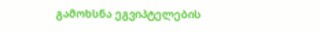გამოხსნა ეგვიპტელების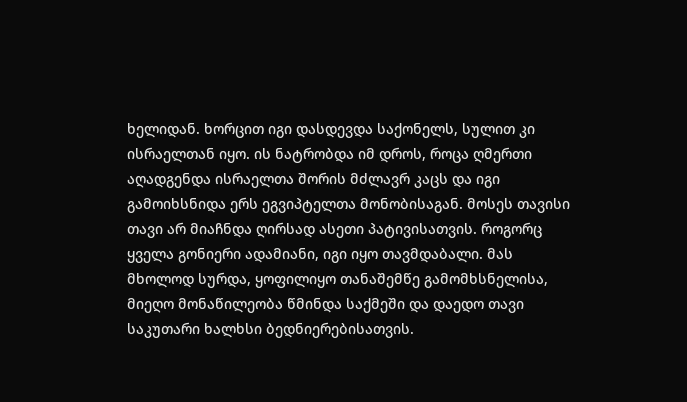ხელიდან. ხორცით იგი დასდევდა საქონელს, სულით კი ისრაელთან იყო. ის ნატრობდა იმ დროს, როცა ღმერთი აღადგენდა ისრაელთა შორის მძლავრ კაცს და იგი გამოიხსნიდა ერს ეგვიპტელთა მონობისაგან. მოსეს თავისი თავი არ მიაჩნდა ღირსად ასეთი პატივისათვის. როგორც ყველა გონიერი ადამიანი, იგი იყო თავმდაბალი. მას მხოლოდ სურდა, ყოფილიყო თანაშემწე გამომხსნელისა, მიეღო მონაწილეობა წმინდა საქმეში და დაედო თავი საკუთარი ხალხსი ბედნიერებისათვის.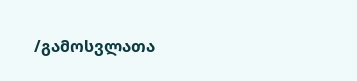/გამოსვლათა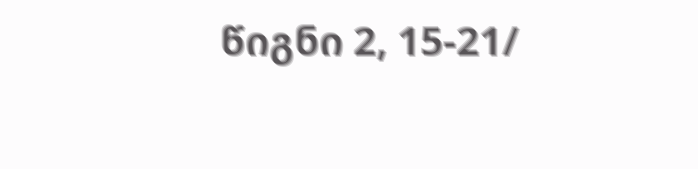წიგნი 2, 15-21/